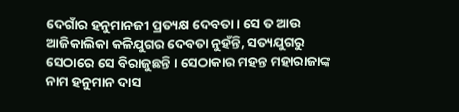ଦେଗାଁର ହନୁମାନଜୀ ପ୍ରତ୍ୟକ୍ଷ ଦେବତା । ସେ ତ ଆଉ ଆଜିକାଲିକା କଳିଯୁଗର ଦେବତା ନୁହଁନ୍ତି, ସତ୍ୟଯୁଗରୁ ସେଠାରେ ସେ ବିରାଜୁଛନ୍ତି । ସେଠାକାର ମହନ୍ତ ମହାରାଜାଙ୍କ ନାମ ହନୁମାନ ଦାସ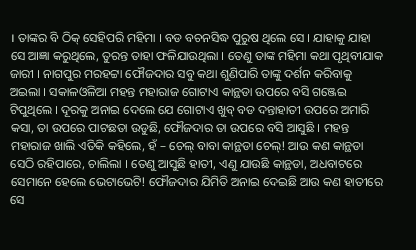। ତାଙ୍କର ବି ଠିକ୍ ସେହିପରି ମହିମା । ବଡ ବଚନସିଦ୍ଧ ପୁରୁଷ ଥିଲେ ସେ । ଯାହାକୁ ଯାହା ସେ ଆଜ୍ଞା କରୁଥିଲେ, ତୁରନ୍ତ ତାହା ଫଳିଯାଉଥିଲା । ତେଣୁ ତାଙ୍କ ମହିମା କଥା ପୃଥିବୀଯାକ ଜାରୀ । ନାଗପୁର ମରହଟ୍ଟା ଫୌଜଦାର ସବୁ କଥା ଶୁଣିପାରି ତାଙ୍କୁ ଦର୍ଶନ କରିବାକୁ ଅଇଲା । ସକାଳଓଳିଆ ମହନ୍ତ ମହାରାଜ ଗୋଟାଏ କାନ୍ଥଡା ଉପରେ ବସି ଗଞ୍ଜେଇ ଟିପୁଥିଲେ । ଦୂରକୁ ଅନାଇ ଦେଲେ ଯେ ଗୋଟାଏ ଖୁବ୍ ବଡ ଦନ୍ତାହାତୀ ଉପରେ ଅମାରି କସା, ତା ଉପରେ ପାଟଛତା ଉଡୁଛି, ଫୌଜଦାର ତା ଉପରେ ବସି ଆସୁଛି । ମହନ୍ତ ମହାରାଜ ଖାଲି ଏତିକି କହିଲେ, ହଁ – ଚେଲ୍ ବାବା କାନ୍ଥଡା ଚେଲ୍! ଆଉ କଣ କାନ୍ଥଡା ସେଠି ରହିପାରେ, ଚାଲିଲା । ତେଣୁ ଆସୁଛି ହାତୀ, ଏଣୁ ଯାଉଛି କାନ୍ଥଡା, ଅଧବାଟରେ ସେମାନେ ହେଲେ ଭେଟାଭେଟି! ଫୌଜଦାର ଯିମିତି ଅନାଇ ଦେଇଛି ଆଉ କଣ ହାତୀରେ ସେ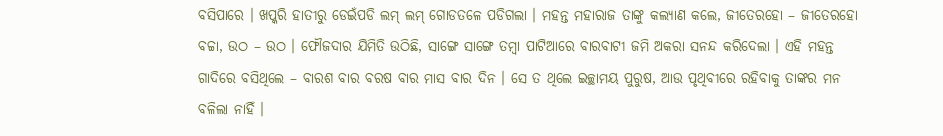ବସିପାରେ । ଖପ୍କରି ହାତୀରୁ ଡେଇଁପଡି ଲମ୍ ଲମ୍ ଗୋଡତଳେ ପଡିଗଲା । ମହନ୍ତ ମହାରାଜ ତାଙ୍କୁ କଲ୍ୟାଣ କଲେ, ଜୀତେରହୋ – ଜୀତେରହୋ ବଚ୍ଚା, ଉଠ – ଉଠ । ଫୌଜଦାର ଯିମିତି ଉଠିଛି, ସାଙ୍ଗେ ସାଙ୍ଗେ ତମ୍ବା ପାଟିଆରେ ବାରବାଟୀ ଜମି ଅକରା ସନନ୍ଦ କରିଦେଲା । ଏହି ମହନ୍ତ ଗାଦିରେ ବସିଥିଲେ – ବାରଶ ବାର ବରଷ ବାର ମାସ ବାର ଦିନ । ସେ ତ ଥିଲେ ଇଚ୍ଛାମୟ ପୁରୁଷ, ଆଉ ପୃଥିବୀରେ ରହିବାକୁ ତାଙ୍କର ମନ ବଳିଲା ନାହିଁ ।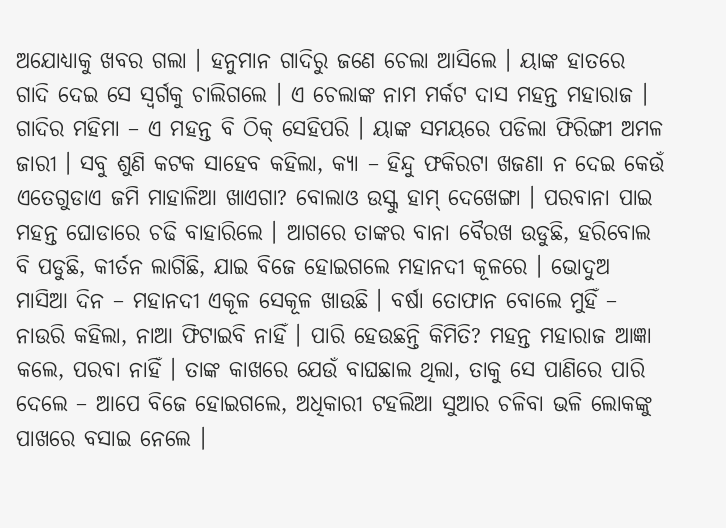ଅଯୋଧ୍ୟାକୁ ଖବର ଗଲା । ହନୁମାନ ଗାଦିରୁ ଜଣେ ଚେଲା ଆସିଲେ । ୟାଙ୍କ ହାତରେ ଗାଦି ଦେଇ ସେ ସ୍ୱର୍ଗକୁ ଚାଲିଗଲେ । ଏ ଚେଲାଙ୍କ ନାମ ମର୍କଟ ଦାସ ମହନ୍ତ ମହାରାଜ । ଗାଦିର ମହିମା – ଏ ମହନ୍ତ ବି ଠିକ୍ ସେହିପରି । ୟାଙ୍କ ସମୟରେ ପଡିଲା ଫିରିଙ୍ଗୀ ଅମଳ ଜାରୀ । ସବୁ ଶୁଣି କଟକ ସାହେବ କହିଲା, କ୍ୟା – ହିନ୍ଦୁ ଫକିରଟା ଖଜଣା ନ ଦେଇ କେଉଁ ଏତେଗୁଡାଏ ଜମି ମାହାଳିଆ ଖାଏଗା? ବୋଲାଓ ଉସ୍କୁ ହାମ୍ ଦେଖେଙ୍ଗା । ପରବାନା ପାଇ ମହନ୍ତ ଘୋଡାରେ ଚଢି ବାହାରିଲେ । ଆଗରେ ତାଙ୍କର ବାନା ବୈରଖ ଉଡୁଛି, ହରିବୋଲ ବି ପଡୁଛି, କୀର୍ତନ ଲାଗିଛି, ଯାଇ ବିଜେ ହୋଇଗଲେ ମହାନଦୀ କୂଳରେ । ଭୋଦୁଅ ମାସିଆ ଦିନ – ମହାନଦୀ ଏକୂଳ ସେକୂଳ ଖାଉଛି । ବର୍ଷା ତୋଫାନ ବୋଲେ ମୁହିଁ – ନାଉରି କହିଲା, ନାଆ ଫିଟାଇବି ନାହିଁ । ପାରି ହେଉଛନ୍ତି କିମିତି? ମହନ୍ତ ମହାରାଜ ଆଜ୍ଞା କଲେ, ପରବା ନାହିଁ । ତାଙ୍କ କାଖରେ ଯେଉଁ ବାଘଛାଲ ଥିଲା, ତାକୁ ସେ ପାଣିରେ ପାରି ଦେଲେ – ଆପେ ବିଜେ ହୋଇଗଲେ, ଅଧିକାରୀ ଟହଲିଆ ସୁଆର ଚଳିବା ଭଳି ଲୋକଙ୍କୁ ପାଖରେ ବସାଇ ନେଲେ ।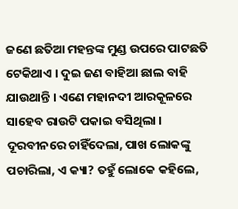ଜଣେ ଛତିଆ ମହନ୍ତଙ୍କ ମୁଣ୍ଡ ଉପରେ ପାଟଛତି ଟେକିଥାଏ । ଦୁଇ ଜଣ ବାହିଆ ଛାଲ ବାହି ଯାଉଥାନ୍ତି । ଏଣେ ମହାନଦୀ ଆରକୂଳରେ ସାହେବ ରାଉଟି ପକାଇ ବସିଥିଲା । ଦୂରବୀନରେ ଚାହିଁଦେଲା, ପାଖ ଲୋକଙ୍କୁ ପଚାରିଲା, ଏ କ୍ୟା? ତହୁଁ ଲୋକେ କହିଲେ,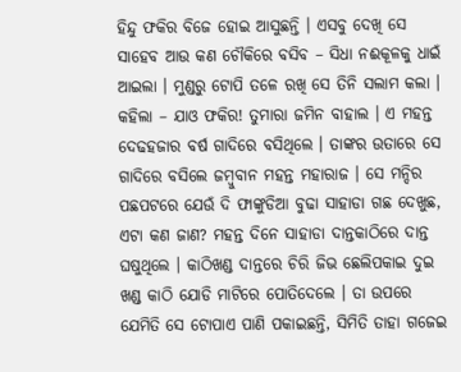ହିନ୍ଦୁ ଫକିର ବିଜେ ହୋଇ ଆସୁଛନ୍ତି । ଏସବୁ ଦେଖି ସେ ସାହେବ ଆଉ କଣ ଚୌକିରେ ବସିବ – ସିଧା ନଈକୂଳକୁ ଧାଇଁ ଆଇଲା । ମୁଣ୍ଡରୁ ଟୋପି ତଳେ ରଖି ସେ ତିନି ସଲାମ କଲା । କହିଲା – ଯାଓ ଫକିର! ତୁମାରା ଜମିନ ବାହାଲ । ଏ ମହନ୍ତ ଦେଢହଜାର ବର୍ଷ ଗାଦିରେ ବସିଥିଲେ । ତାଙ୍କର ଉତାରେ ସେ ଗାଦିରେ ବସିଲେ ଜମ୍ବୁବାନ ମହନ୍ତ ମହାରାଜ । ସେ ମନ୍ଦିର ପଛପଟରେ ଯେଉଁ ଦି ଫାଙ୍କୁଡିଆ ବୁଢା ସାହାଡା ଗଛ ଦେଖୁଛ, ଏଟା କଣ ଜାଣ? ମହନ୍ତ ଦିନେ ସାହାଡା ଦାନ୍ତକାଠିରେ ଦାନ୍ତ ଘଷୁଥିଲେ । କାଠିଖଣ୍ଡ ଦାନ୍ତରେ ଚିରି ଜିଭ ଛେଲିପକାଇ ଦୁଇ ଖଣ୍ଡ କାଠି ଯୋଡି ମାଟିରେ ପୋତିଦେଲେ । ତା ଉପରେ ଯେମିତି ସେ ଟୋପାଏ ପାଣି ପକାଇଛନ୍ତି, ସିମିତି ତାହା ଗଜେଇ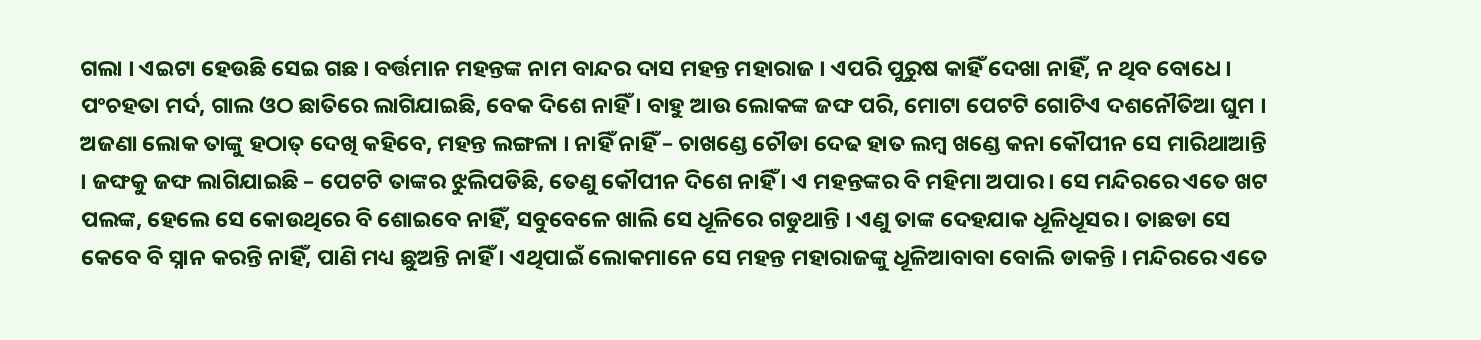ଗଲା । ଏଇଟା ହେଉଛି ସେଇ ଗଛ । ବର୍ତ୍ତମାନ ମହନ୍ତଙ୍କ ନାମ ବାନ୍ଦର ଦାସ ମହନ୍ତ ମହାରାଜ । ଏପରି ପୁରୁଷ କାହିଁ ଦେଖା ନାହିଁ, ନ ଥିବ ବୋଧେ । ପଂଚହତା ମର୍ଦ, ଗାଲ ଓଠ ଛାତିରେ ଲାଗିଯାଇଛି, ବେକ ଦିଶେ ନାହିଁ । ବାହୁ ଆଉ ଲୋକଙ୍କ ଜଙ୍ଘ ପରି, ମୋଟା ପେଟଟି ଗୋଟିଏ ଦଶନୌତିଆ ଘୁମ । ଅଜଣା ଲୋକ ତାଙ୍କୁ ହଠାତ୍ ଦେଖି କହିବେ, ମହନ୍ତ ଲଙ୍ଗଳା । ନାହିଁ ନାହିଁ – ଚାଖଣ୍ଡେ ଚୌଡା ଦେଢ ହାତ ଲମ୍ବ ଖଣ୍ଡେ କନା କୌପୀନ ସେ ମାରିଥାଆନ୍ତି । ଜଙ୍ଘକୁ ଜଙ୍ଘ ଲାଗିଯାଇଛି – ପେଟଟି ତାଙ୍କର ଝୁଲିପଡିଛି, ତେଣୁ କୌପୀନ ଦିଶେ ନାହିଁ । ଏ ମହନ୍ତଙ୍କର ବି ମହିମା ଅପାର । ସେ ମନ୍ଦିରରେ ଏତେ ଖଟ ପଲଙ୍କ, ହେଲେ ସେ କୋଉଥିରେ ବି ଶୋଇବେ ନାହିଁ, ସବୁବେଳେ ଖାଲି ସେ ଧୂଳିରେ ଗଡୁଥାନ୍ତି । ଏଣୁ ତାଙ୍କ ଦେହଯାକ ଧୂଳିଧୂସର । ତାଛଡା ସେ କେବେ ବି ସ୍ନାନ କରନ୍ତି ନାହିଁ, ପାଣି ମଧ୍ୟ ଛୁଅନ୍ତି ନାହିଁ । ଏଥିପାଇଁ ଲୋକମାନେ ସେ ମହନ୍ତ ମହାରାଜଙ୍କୁ ଧୂଳିଆବାବା ବୋଲି ଡାକନ୍ତି । ମନ୍ଦିରରେ ଏତେ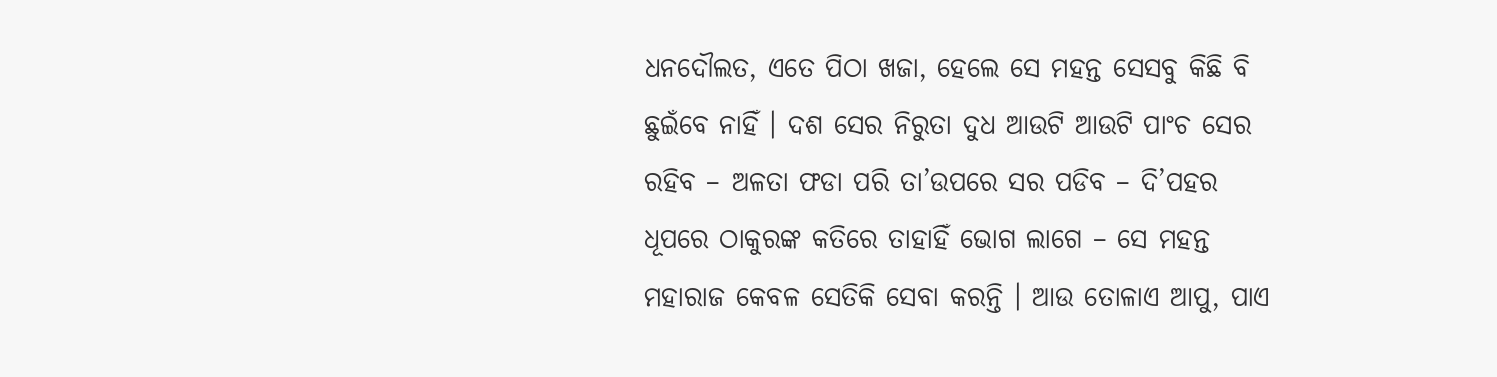ଧନଦୌଲତ, ଏତେ ପିଠା ଖଜା, ହେଲେ ସେ ମହନ୍ତ ସେସବୁ କିଛି ବି ଛୁଇଁବେ ନାହିଁ । ଦଶ ସେର ନିରୁତା ଦୁଧ ଆଉଟି ଆଉଟି ପାଂଚ ସେର ରହିବ – ଅଳତା ଫଡା ପରି ତା’ଉପରେ ସର ପଡିବ – ଦି’ପହର ଧୂପରେ ଠାକୁରଙ୍କ କତିରେ ତାହାହିଁ ଭୋଗ ଲାଗେ – ସେ ମହନ୍ତ ମହାରାଜ କେବଳ ସେତିକି ସେବା କରନ୍ତି । ଆଉ ତୋଳାଏ ଆପୁ, ପାଏ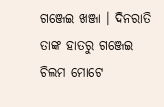ଗଞ୍ଜେଇ ଖଞ୍ଜା । ଦିନରାତି ତାଙ୍କ ହାତରୁ ଗଞ୍ଜେଇ ଚିଲମ ମୋଟେ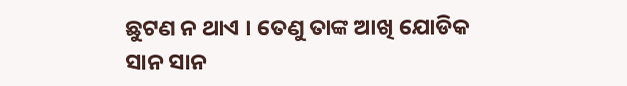ଛୁଟଣ ନ ଥାଏ । ତେଣୁ ତାଙ୍କ ଆଖି ଯୋଡିକ ସାନ ସାନ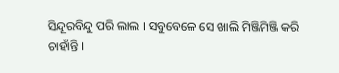ସିନ୍ଦୂରବିନ୍ଦୁ ପରି ଲାଲ । ସବୁବେଳେ ସେ ଖାଲି ମିଞ୍ଜିମିଞ୍ଜି କରି ଚାହାଁନ୍ତି ।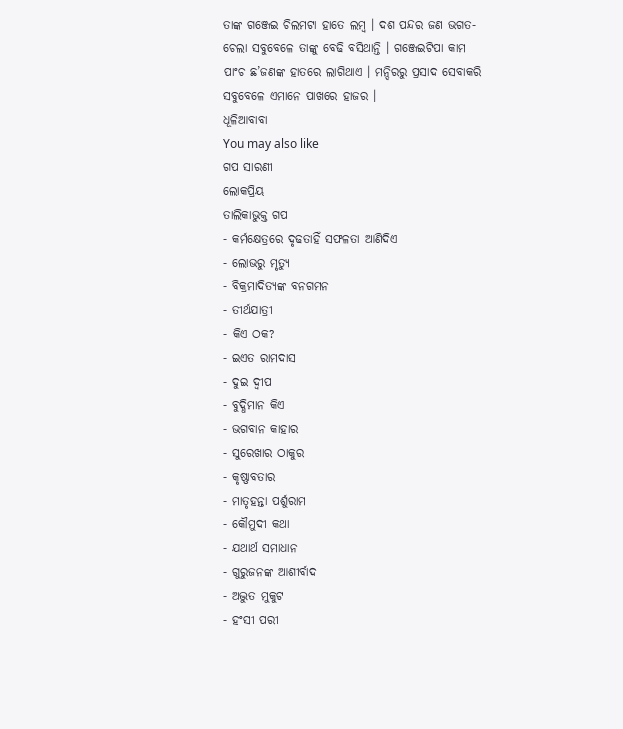ତାଙ୍କ ଗଞ୍ଜେଇ ଚିଲମଟା ହାତେ ଲମ୍ବ । ଦଶ ପନ୍ଦର ଜଣ ଭଗତ-ଚେଲା ସବୁବେଳେ ତାଙ୍କୁ ବେଢି ବସିଥାନ୍ତି । ଗଞ୍ଜେଇଟିପା କାମ ପାଂଚ ଛ’ଜଣଙ୍କ ହାତରେ ଲାଗିଥାଏ । ମନ୍ଦିରରୁ ପ୍ରସାଦ ସେବାକରି ସବୁବେଳେ ଏମାନେ ପାଖରେ ହାଜର ।
ଧୂଳିଆବାବା
You may also like
ଗପ ସାରଣୀ
ଲୋକପ୍ରିୟ
ତାଲିକାଭୁକ୍ତ ଗପ
- କର୍ମକ୍ଷେତ୍ରରେ ଦୃଢତାହିଁ ସଫଳତା ଆଣିଦିଏ
- ଲୋଭରୁ ମୃତ୍ୟୁ
- ବିକ୍ରମାଦିତ୍ୟଙ୍କ ବନଗମନ
- ତୀର୍ଥଯାତ୍ରୀ
- କିଏ ଠକ?
- ଇଏତ ରାମଦାସ
- ଦୁଇ ଦ୍ୱୀପ
- ବୁଦ୍ଧିମାନ କିଏ
- ଭଗବାନ କାହାର
- ସୁରେଖାର ଠାକୁର
- କୃଷ୍ଣାବତାର
- ମାତୃହନ୍ତା ପର୍ଶୁରାମ
- କୌମୁଦୀ କଥା
- ଯଥାର୍ଥ ସମାଧାନ
- ଗୁରୁଜନଙ୍କ ଆଶୀର୍ବାଦ
- ଅଦ୍ଭୁତ ମୁକୁଟ
- ହଂସୀ ପରୀ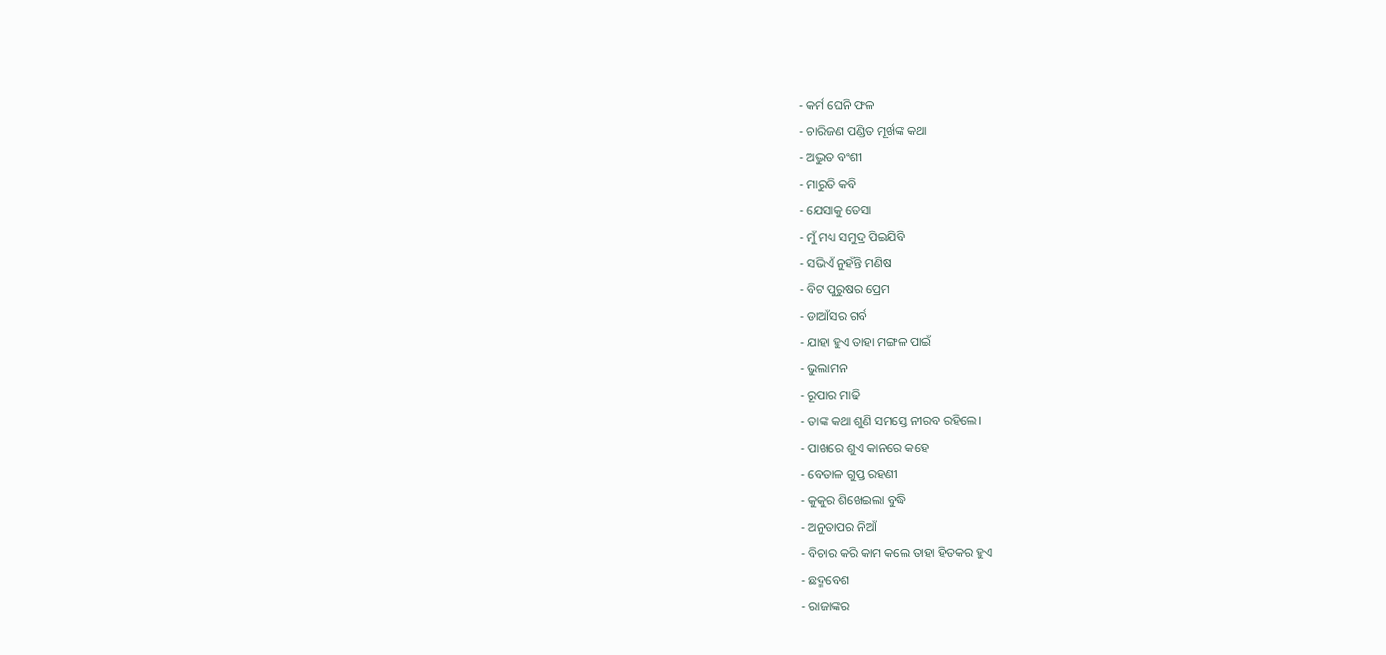- କର୍ମ ଘେନି ଫଳ
- ଚାରିଜଣ ପଣ୍ଡିତ ମୂର୍ଖଙ୍କ କଥା
- ଅଦ୍ଭୁତ ବଂଶୀ
- ମାରୁତି କବି
- ଯେସାକୁ ତେସା
- ମୁଁ ମଧ୍ୟ ସମୁଦ୍ର ପିଇଯିବି
- ସଭିଏଁ ନୁହଁନ୍ତି ମଣିଷ
- ବିଟ ପୁରୁଷର ପ୍ରେମ
- ଡାଆଁସର ଗର୍ବ
- ଯାହା ହୁଏ ତାହା ମଙ୍ଗଳ ପାଇଁ
- ଭୁଲାମନ
- ରୂପାର ମାଢି
- ତାଙ୍କ କଥା ଶୁଣି ସମସ୍ତେ ନୀରବ ରହିଲେ।
- ପାଖରେ ଶୁଏ କାନରେ କହେ
- ବେତାଳ ଗୁପ୍ତ ରହଣୀ
- କୁକୁର ଶିଖେଇଲା ବୁଦ୍ଧି
- ଅନୁତାପର ନିଆଁ
- ବିଚାର କରି କାମ କଲେ ତାହା ହିତକର ହୁଏ
- ଛଦ୍ମବେଶ
- ରାଜାଙ୍କର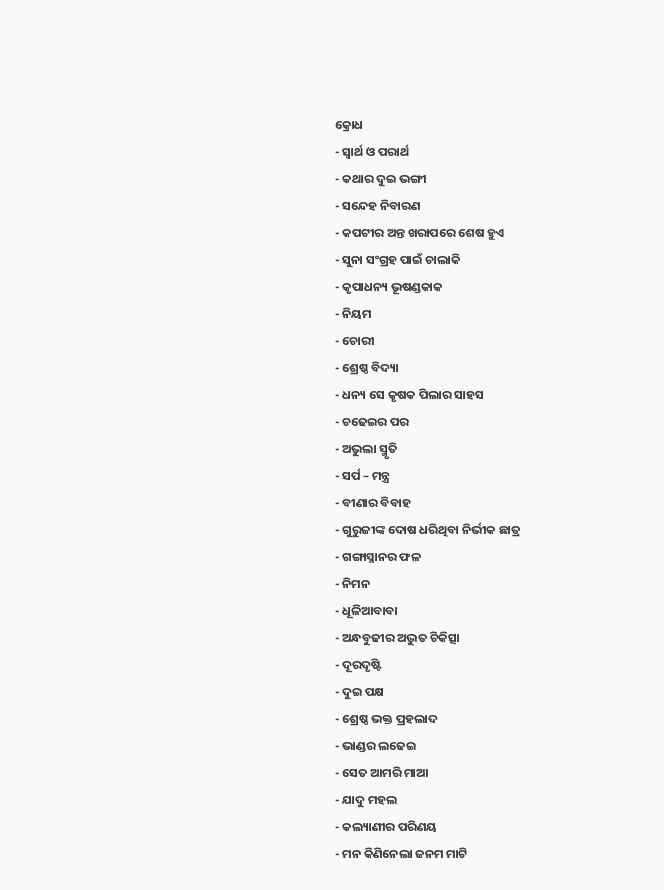କ୍ରୋଧ
- ସ୍ୱାର୍ଥ ଓ ପରାର୍ଥ
- କଥାର ଦୁଇ ଭଙ୍ଗୀ
- ସନ୍ଦେହ ନିବାରଣ
- କପଟୀର ଅନ୍ତ ଖରାପରେ ଶେଷ ହୁଏ
- ସୁନା ସଂଗ୍ରହ ପାଇଁ ଚାଲାକି
- କୃପାଧନ୍ୟ ଭୂଷଣ୍ଡକାକ
- ନିୟମ
- ଚୋରୀ
- ଶ୍ରେଷ୍ଠ ବିଦ୍ୟା
- ଧନ୍ୟ ସେ କୃଷକ ପିଲାର ସାହସ
- ଚଢେଇର ପର
- ଅଭୁଲା ସ୍ମୃତି
- ସର୍ପ – ମନ୍ତ୍ର
- ବୀଣାର ବିବାହ
- ଗୁରୁଜୀଙ୍କ ଦୋଷ ଧରିଥିବା ନିର୍ଭୀକ ଛାତ୍ର
- ଗଙ୍ଗାସ୍ନାନର ଫଳ
- ନିମନ
- ଧୂଳିଆବାବା
- ଅନ୍ଧବୁଢୀର ଅଦ୍ଭୁତ ଚିକିତ୍ସା
- ଦୂରଦୃଷ୍ଟି
- ଦୁଇ ପକ୍ଷ
- ଶ୍ରେଷ୍ଠ ଭକ୍ତ ପ୍ରହଲାଦ
- ଭାଣ୍ଡର ଲଢେଇ
- ସେତ ଆମରି ମାଆ
- ଯାଦୁ ମହଲ
- କଲ୍ୟାଣୀର ପରିଣୟ
- ମନ କିଣିନେଲା ଜନମ ମାଟି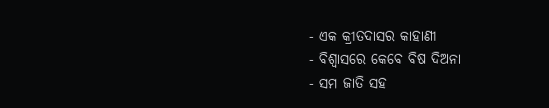- ଏକ କ୍ରୀତଦାସର କାହାଣୀ
- ବିଶ୍ୱାସରେ କେବେ ବିଷ ଦିଅନା
- ସମ ଜାତି ସହ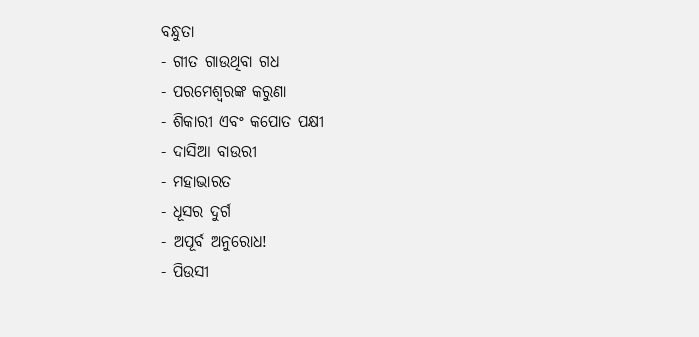ବନ୍ଧୁତା
- ଗୀତ ଗାଉଥିବା ଗଧ
- ପରମେଶ୍ୱରଙ୍କ କରୁଣା
- ଶିକାରୀ ଏବଂ କପୋତ ପକ୍ଷୀ
- ଦାସିଆ ବାଉରୀ
- ମହାଭାରତ
- ଧୂସର ଦୁର୍ଗ
- ଅପୂର୍ବ ଅନୁରୋଧ!
- ପିଉସୀ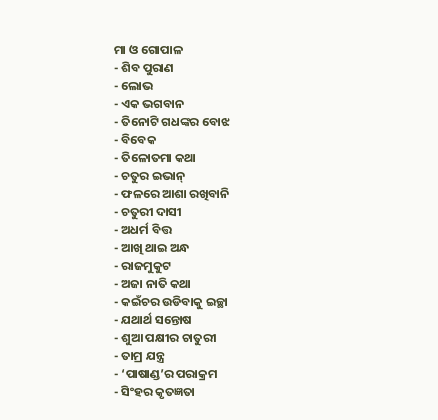ମା ଓ ଗୋପାଳ
- ଶିବ ପୁରାଣ
- ଲୋଭ
- ଏକ ଭଗବାନ
- ତିନୋଟି ଗଧଙ୍କର ବୋଝ
- ବିବେକ
- ତିଳୋତମା କଥା
- ଚତୁର ଇଭାନ୍
- ଫଳରେ ଆଶା ରଖିବାନି
- ଚତୁରୀ ଦାସୀ
- ଅଧର୍ମ ବିତ୍ତ
- ଆଖି ଥାଇ ଅନ୍ଧ
- ରାଜମୁକୁଟ
- ଅଜା ନାତି କଥା
- କଇଁଚର ଉଡିବାକୁ ଇଚ୍ଛା
- ଯଥାର୍ଥ ସନ୍ତୋଷ
- ଶୁଆ ପକ୍ଷୀର ଚାତୁରୀ
- ତାମ୍ର ଯନ୍ତ୍ର
- ‘ପାଷାଣ୍ଡ’ର ପରାକ୍ରମ
- ସିଂହର କୃତଜ୍ଞତା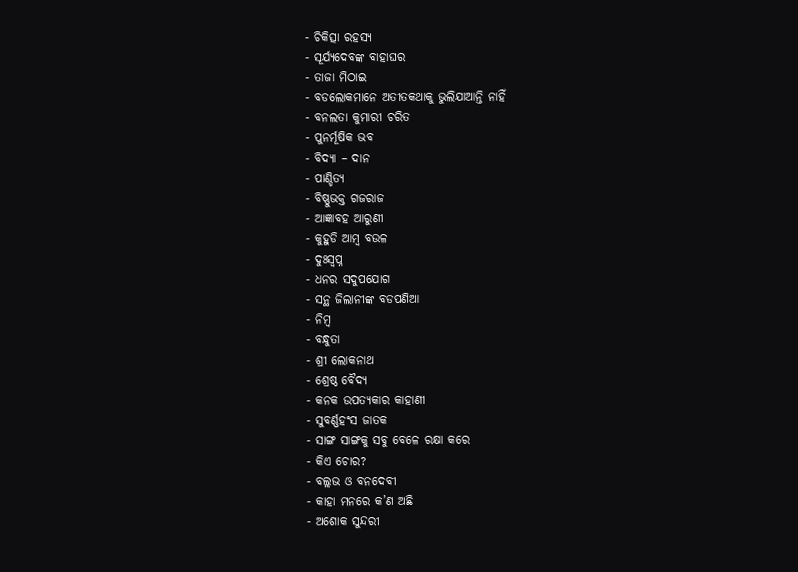- ଚିକିତ୍ସା ରହସ୍ୟ
- ସୂର୍ଯ୍ୟଦେବଙ୍କ ବାହାଘର
- ତାଜା ମିଠାଇ
- ବଡଲୋକମାନେ ଅତୀତକଥାକୁ ଭୁଲିଯାଆନ୍ତି ନାହିଁ
- ବନଲତା କୁମାରୀ ଚରିତ
- ପୁନର୍ମୂଷିକ ଭବ
- ବିଦ୍ୟା – ଦାନ
- ପାଣ୍ଡିତ୍ୟ
- ବିଷ୍ଣୁଭକ୍ତ ଗଜରାଜ
- ଆଜ୍ଞାବହ ଆରୁଣୀ
- କୁହୁଡି ଆମ୍ବ ବଉଳ
- ଦୁଃସ୍ୱପ୍ନ
- ଧନର ସଦୁପଯୋଗ
- ସନ୍ଥ ଜିଲାନୀଙ୍କ ବଡପଣିଆ
- ନିମ୍ବ
- ବନ୍ଧୁତା
- ଶ୍ରୀ ଲୋକନାଥ
- ଶ୍ରେଷ୍ଠ ବୈଦ୍ୟ
- କନକ ଉପତ୍ୟକାର କାହାଣୀ
- ସୁବର୍ଣ୍ଣହଂସ ଜାତକ
- ସାଙ୍ଗ ସାଙ୍ଗକୁ ସବୁ ବେଳେ ରକ୍ଷା କରେ
- କିଏ ଚୋର?
- ବଲ୍ଲଭ ଓ ବନଦେବୀ
- କାହା ମନରେ କ’ଣ ଅଛି
- ଅଶୋକ ସୁନ୍ଦରୀ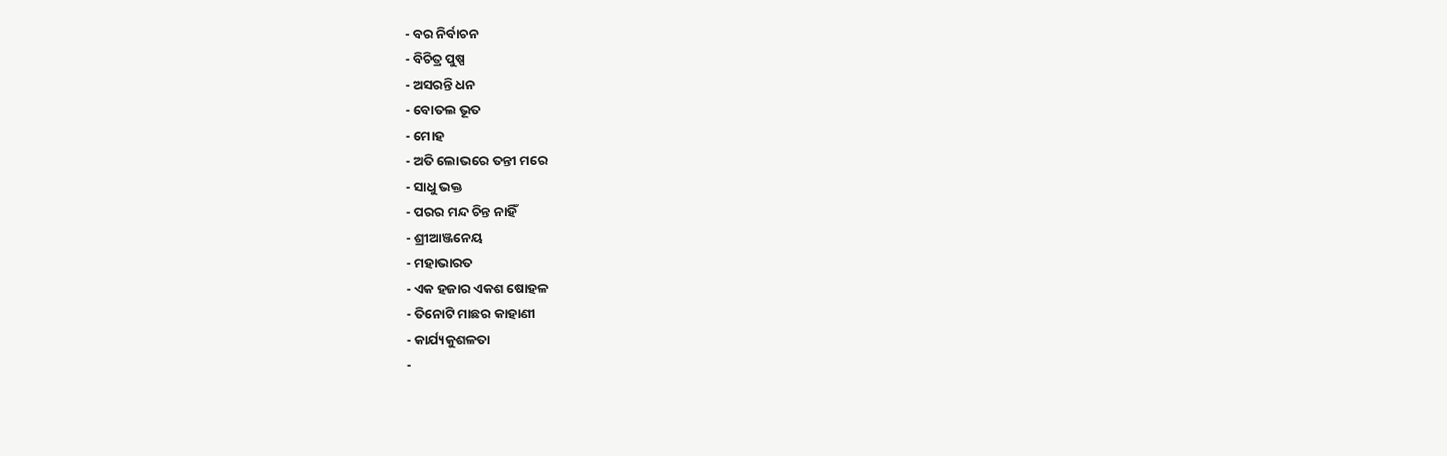- ବର ନିର୍ବାଚନ
- ବିଚିତ୍ର ପୁଷ୍ପ
- ଅସରନ୍ତି ଧନ
- ବୋତଲ ଭୂତ
- ମୋହ
- ଅତି ଲୋଭରେ ତନ୍ତୀ ମରେ
- ସାଧୁ ଭକ୍ତ
- ପରର ମନ୍ଦ ଚିନ୍ତ ନାହିଁ
- ଶ୍ରୀଆଞ୍ଜନେୟ
- ମହାଭାରତ
- ଏକ ହଜାର ଏକଶ ଷୋହଳ
- ତିନୋଟି ମାଛର କାହାଣୀ
- କାର୍ଯ୍ୟକୁଶଳତା
-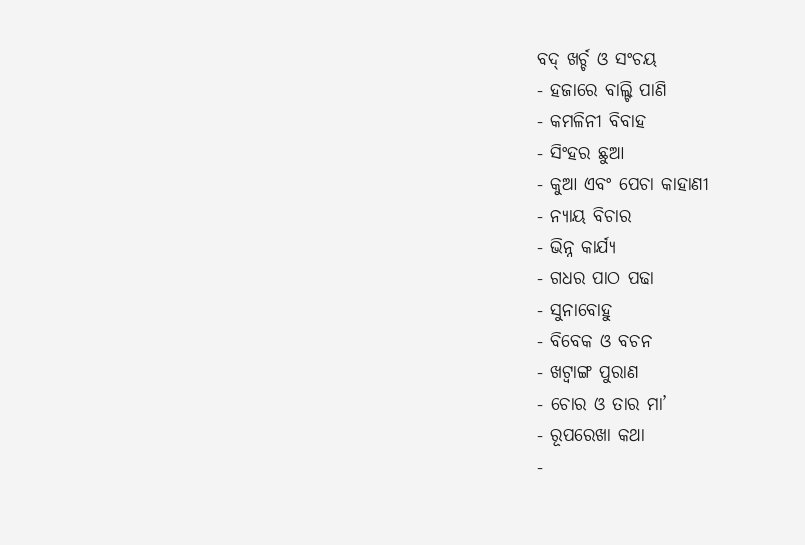ବଦ୍ ଖର୍ଚ୍ଚ ଓ ସଂଚୟ
- ହଜାରେ ବାଲ୍ଟି ପାଣି
- କମଳିନୀ ବିବାହ
- ସିଂହର ଛୁଆ
- କୁଆ ଏବଂ ପେଚା କାହାଣୀ
- ନ୍ୟାୟ ବିଚାର
- ଭିନ୍ନ କାର୍ଯ୍ୟ
- ଗଧର ପାଠ ପଢା
- ସୁନାବୋହୁ
- ବିବେକ ଓ ବଚନ
- ଖଟ୍ୱାଙ୍ଗ ପୁରାଣ
- ଚୋର ଓ ତାର ମା’
- ରୂପରେଖା କଥା
-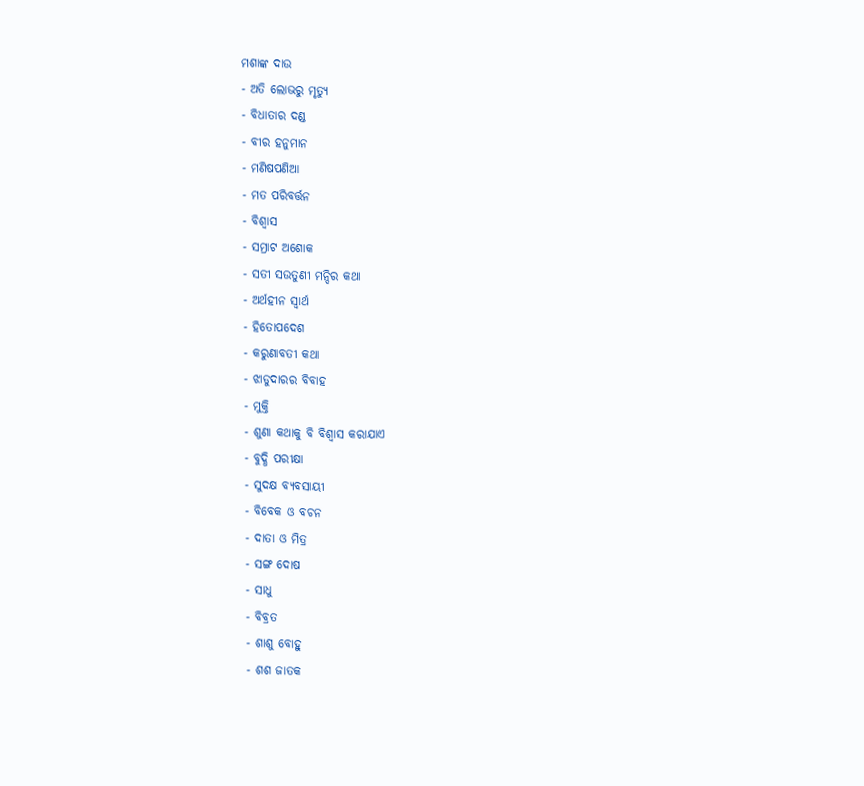ମଶାଙ୍କ ଦାଉ
- ଅତି ଲୋଭରୁ ମୃତ୍ୟୁ
- ବିଧାତାର ଦଣ୍ଡ
- ବୀର ହନୁମାନ
- ମଣିଷପଣିଆ
- ମତ ପରିବର୍ତ୍ତନ
- ବିଶ୍ୱାସ
- ସମ୍ରାଟ ଅଶୋକ
- ସତୀ ସଉତୁଣୀ ମନ୍ଦିର କଥା
- ଅର୍ଥହୀନ ସ୍ୱାର୍ଥ
- ହିତୋପଦେଶ
- କରୁଣାବତୀ କଥା
- ଝାଡୁଦାରର ବିବାହ
- ମୁକ୍ତି
- ଶୁଣା କଥାକୁ ବି ବିଶ୍ୱାସ କରାଯାଏ
- ବୁଦ୍ଧି ପରୀକ୍ଷା
- ସୁଦକ୍ଷ ବ୍ୟବସାୟୀ
- ବିବେକ ଓ ବଚନ
- ଦାତା ଓ ମିତ୍ର
- ସଙ୍ଗ ଦୋଷ
- ସାଧୁ
- ବିବ୍ରତ
- ଶାଶୁ ବୋହୁ
- ଶଶ ଜାତକ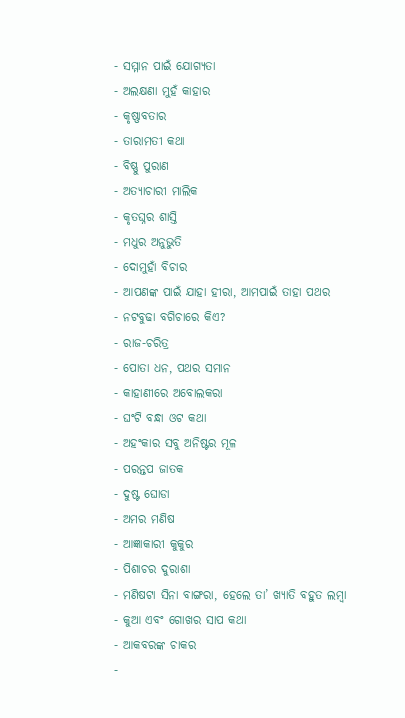- ସମ୍ମାନ ପାଇଁ ଯୋଗ୍ୟତା
- ଅଲକ୍ଷଣା ମୁହଁ କାହାର
- କୃଷ୍ଣାବତାର
- ତାରାମତୀ କଥା
- ବିଷ୍ଣୁ ପୁରାଣ
- ଅତ୍ୟାଚାରୀ ମାଲିକ
- କୃତଘ୍ନର ଶାସ୍ତି
- ମଧୁର ଅନୁଭୁତି
- ଦୋମୁହାଁ ବିଚାର
- ଆପଣଙ୍କ ପାଇଁ ଯାହା ହୀରା, ଆମପାଇଁ ତାହା ପଥର
- ନଟବୁଢା ବଗିଚାରେ କିଏ?
- ରାଜ-ଚରିତ୍ର
- ପୋତା ଧନ, ପଥର ସମାନ
- କାହାଣୀରେ ଅବୋଲକରା
- ଘଂଟି ବନ୍ଧା ଓଟ କଥା
- ଅହଂକାର ସବୁ ଅନିଷ୍ଟର ମୂଳ
- ପରନ୍ତପ ଜାତକ
- ଦୁଷ୍ଟ ଘୋଡା
- ଅମର ମଣିଷ
- ଆଜ୍ଞାକାରୀ କୁକୁର
- ପିଶାଚର ଦୁରାଶା
- ମଣିଷଟା ସିନା ବାଙ୍ଗରା, ହେଲେ ତା’ ଖ୍ୟାତି ବହୁତ ଲମ୍ବା
- କୁଆ ଏବଂ ଗୋଖର ସାପ କଥା
- ଆକବରଙ୍କ ଚାକର
-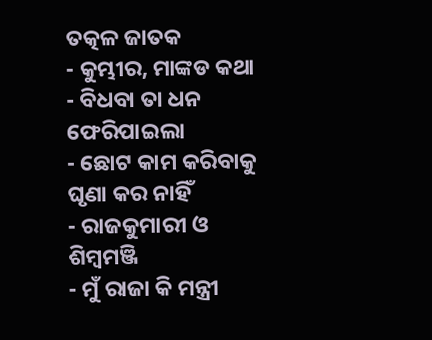ତତ୍କଳ ଜାତକ
- କୁମ୍ଭୀର, ମାଙ୍କଡ କଥା
- ବିଧବା ତା ଧନ ଫେରିପାଇଲା
- ଛୋଟ କାମ କରିବାକୁ ଘୃଣା କର ନାହିଁ
- ରାଜକୁମାରୀ ଓ ଶିମ୍ବମଞ୍ଜି
- ମୁଁ ରାଜା କି ମନ୍ତ୍ରୀ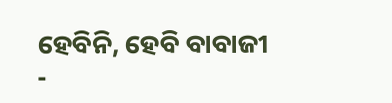ହେବିନି, ହେବି ବାବାଜୀ
-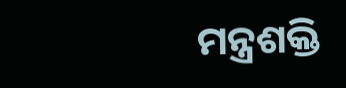ମନ୍ତ୍ରଶକ୍ତି